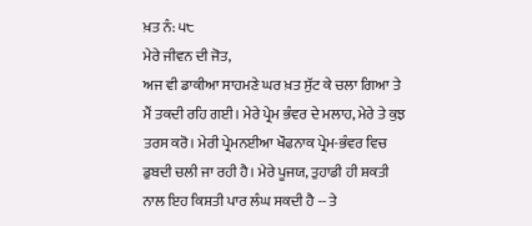ਖ਼ਤ ਨੰ: ੫੮
ਮੇਰੇ ਜੀਵਨ ਦੀ ਜੋਤ,
ਅਜ ਵੀ ਡਾਕੀਆ ਸਾਹਮਣੇ ਘਰ ਖ਼ਤ ਸੁੱਟ ਕੇ ਚਲਾ ਗਿਆ ਤੇ ਮੈਂ ਤਕਦੀ ਰਹਿ ਗਈ। ਮੇਰੇ ਪ੍ਰੇਮ ਭੰਵਰ ਦੇ ਮਲਾਹ, ਮੇਰੇ ਤੇ ਕੁਝ ਤਰਸ ਕਰੋ। ਮੇਰੀ ਪ੍ਰੇਮਨਈਆ ਖੌਫਨਾਕ ਪ੍ਰੇਮ-ਭੰਵਰ ਵਿਚ ਡੁਬਦੀ ਚਲੀ ਜਾ ਰਹੀ ਹੈ। ਮੇਰੇ ਪੂਜਯ, ਤੁਹਾਡੀ ਹੀ ਸ਼ਕਤੀ ਨਾਲ ਇਹ ਕਿਸ਼ਤੀ ਪਾਰ ਲੰਘ ਸਕਦੀ ਹੈ -- ਤੇ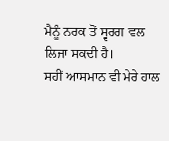ਮੈਨੂੰ ਨਰਕ ਤੋਂ ਸ੍ਵਰਗ ਵਲ ਲਿਜਾ ਸਕਦੀ ਹੈ।
ਸਹੀਂ ਆਸਮਾਨ ਵੀ ਮੇਰੇ ਹਾਲ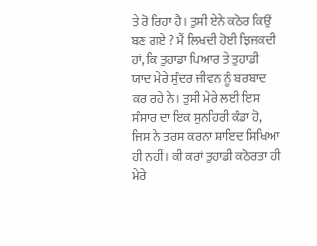ਤੇ ਰੋ ਰਿਹਾ ਹੈ। ਤੁਸੀ ਏਨੇ ਕਠੋਰ ਕਿਉਂ ਬਣ ਗਏ ? ਮੈਂ ਲਿਖਦੀ ਹੋਈ ਝਿਜਕਦੀ ਹਾਂ, ਕਿ ਤੁਹਾਡਾ ਪਿਆਰ ਤੇ ਤੁਹਾਡੀ ਯਾਦ ਮੇਰੇ ਸੁੰਦਰ ਜੀਵਨ ਨੂੰ ਬਰਬਾਦ ਕਰ ਰਹੇ ਨੇ। ਤੁਸੀ ਮੇਰੇ ਲਈ ਇਸ ਸੰਸਾਰ ਦਾ ਇਕ ਸੁਨਹਿਰੀ ਕੰਡਾ ਹੋ, ਜਿਸ ਨੇ ਤਰਸ ਕਰਨਾ ਸ਼ਾਇਦ ਸਿਖਿਆ ਹੀ ਨਹੀਂ। ਕੀ ਕਰਾਂ ਤੁਹਾਡੀ ਕਠੋਰਤਾ ਹੀ ਮੇਰੇ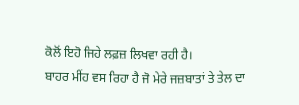ਕੋਲੋਂ ਇਹੋ ਜਿਹੇ ਲਫ਼ਜ਼ ਲਿਖਵਾ ਰਹੀ ਹੈ।
ਬਾਹਰ ਮੀਂਹ ਵਸ ਰਿਹਾ ਹੈ ਜੋ ਮੇਰੇ ਜਜ਼ਬਾਤਾਂ ਤੇ ਤੇਲ ਦਾ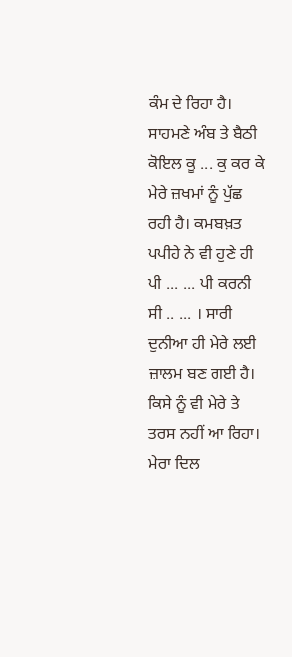ਕੰਮ ਦੇ ਰਿਹਾ ਹੈ। ਸਾਹਮਣੇ ਅੰਬ ਤੇ ਬੈਠੀ ਕੋਇਲ ਕੂ ... ਕੁ ਕਰ ਕੇ ਮੇਰੇ ਜ਼ਖਮਾਂ ਨੂੰ ਪੁੱਛ ਰਹੀ ਹੈ। ਕਮਬਖ਼ਤ ਪਪੀਹੇ ਨੇ ਵੀ ਹੁਣੇ ਹੀ ਪੀ ... ... ਪੀ ਕਰਨੀ ਸੀ .. ... । ਸਾਰੀ ਦੁਨੀਆ ਹੀ ਮੇਰੇ ਲਈ ਜ਼ਾਲਮ ਬਣ ਗਈ ਹੈ। ਕਿਸੇ ਨੂੰ ਵੀ ਮੇਰੇ ਤੇ ਤਰਸ ਨਹੀਂ ਆ ਰਿਹਾ। ਮੇਰਾ ਦਿਲ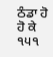ਠੰਡਾ ਹੋ ਹੋ ਕੇ
੧੫੧